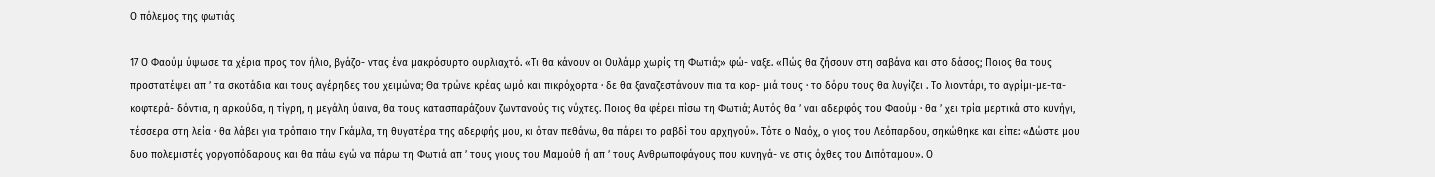Ο πόλεμος της φωτιάς

17 Ο Φαούμ ύψωσε τα χέρια προς τον ήλιο, βγάζο- ντας ένα μακρόσυρτο ουρλιαχτό. «Τι θα κάνουν οι Ουλάμρ χωρίς τη Φωτιά;» φώ- ναξε. «Πώς θα ζήσουν στη σαβάνα και στο δάσος; Ποιος θα τους προστατέψει απ ’ τα σκοτάδια και τους αγέρηδες του χειμώνα; Θα τρώνε κρέας ωμό και πικρόχορτα · δε θα ξαναζεστάνουν πια τα κορ- μιά τους · το δόρυ τους θα λυγίζει . Το λιοντάρι, το αγρίμι-με-τα-κοφτερά- δόντια, η αρκούδα, η τίγρη, η μεγάλη ύαινα, θα τους κατασπαράζουν ζωντανούς τις νύχτες. Ποιος θα φέρει πίσω τη Φωτιά; Αυτός θα ’ ναι αδερφός του Φαούμ · θα ’ χει τρία μερτικά στο κυνήγι, τέσσερα στη λεία · θα λάβει για τρόπαιο την Γκάμλα, τη θυγατέρα της αδερφής μου, κι όταν πεθάνω, θα πάρει το ραβδί του αρχηγού». Τότε ο Ναόχ, ο γιος του Λεόπαρδου, σηκώθηκε και είπε: «Δώστε μου δυο πολεμιστές γοργοπόδαρους και θα πάω εγώ να πάρω τη Φωτιά απ ’ τους γιους του Μαμούθ ή απ ’ τους Ανθρωποφάγους που κυνηγά- νε στις όχθες του Διπόταμου». Ο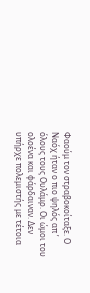Φαούμ τον στραβοκοίταξε. Ο Ναόχ ήταν ο πιο ψηλός απ ’ όλους τους Ουλάμρ. Οι ώμοι του ολοένα και φάρδαιναν. Δεν υπήρχε πολεμιστής με τέτοια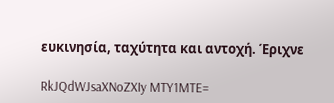ευκινησία, ταχύτητα και αντοχή. Έριχνε

RkJQdWJsaXNoZXIy MTY1MTE=